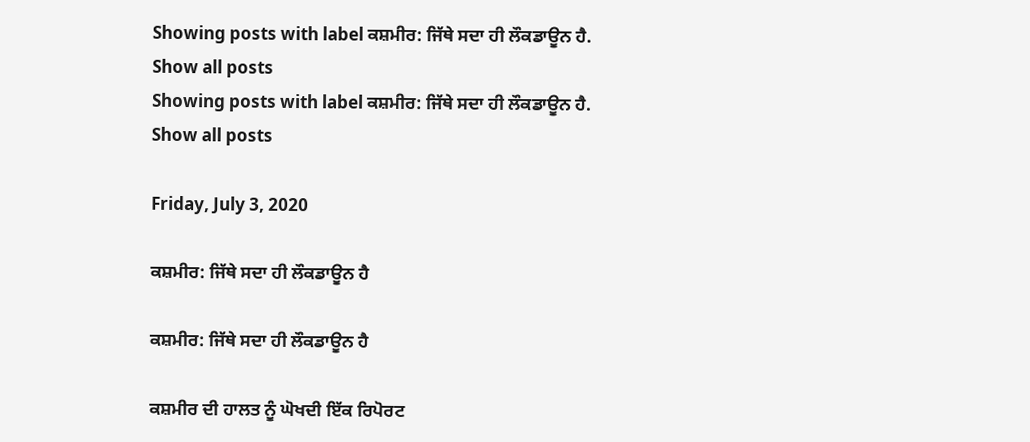Showing posts with label ਕਸ਼ਮੀਰ: ਜਿੱਥੇ ਸਦਾ ਹੀ ਲੌਕਡਾਊਨ ਹੈ. Show all posts
Showing posts with label ਕਸ਼ਮੀਰ: ਜਿੱਥੇ ਸਦਾ ਹੀ ਲੌਕਡਾਊਨ ਹੈ. Show all posts

Friday, July 3, 2020

ਕਸ਼ਮੀਰ: ਜਿੱਥੇ ਸਦਾ ਹੀ ਲੌਕਡਾਊਨ ਹੈ

ਕਸ਼ਮੀਰ: ਜਿੱਥੇ ਸਦਾ ਹੀ ਲੌਕਡਾਊਨ ਹੈ

ਕਸ਼ਮੀਰ ਦੀ ਹਾਲਤ ਨੂੰ ਘੋਖਦੀ ਇੱਕ ਰਿਪੋਰਟ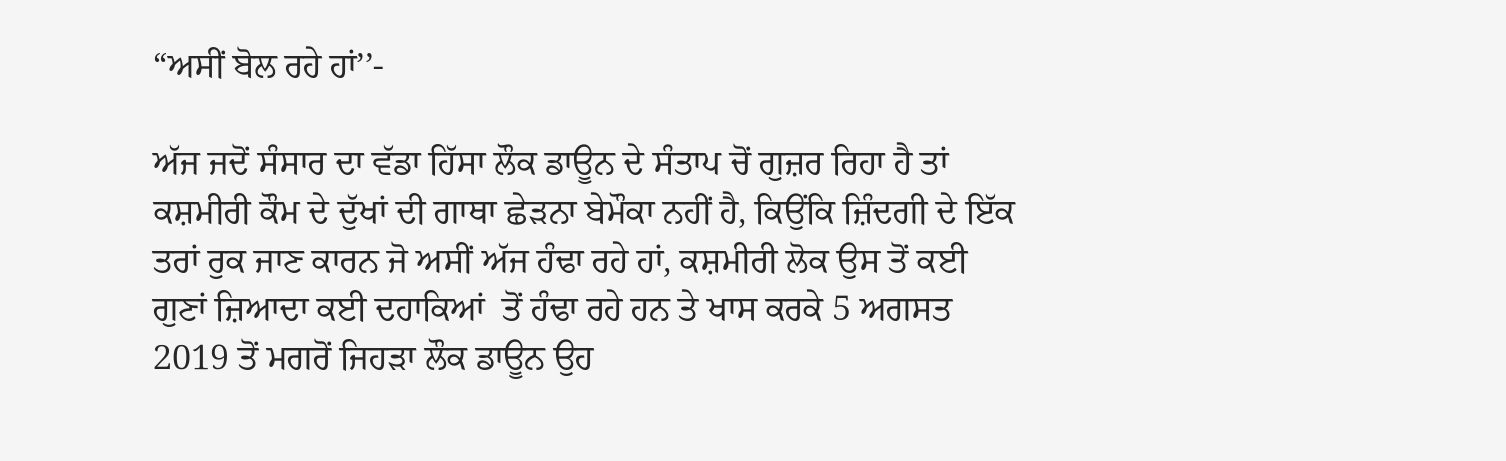“ਅਸੀਂ ਬੋਲ ਰਹੇ ਹਾਂ’’-

ਅੱਜ ਜਦੋਂ ਸੰਸਾਰ ਦਾ ਵੱਡਾ ਹਿੱਸਾ ਲੌਕ ਡਾਊਨ ਦੇ ਸੰਤਾਪ ਚੋਂ ਗੁਜ਼ਰ ਰਿਹਾ ਹੈ ਤਾਂ ਕਸ਼ਮੀਰੀ ਕੌਮ ਦੇ ਦੁੱਖਾਂ ਦੀ ਗਾਥਾ ਛੇੜਨਾ ਬੇਮੌਕਾ ਨਹੀਂ ਹੈ, ਕਿਉਂਕਿ ਜ਼ਿੰਦਗੀ ਦੇ ਇੱਕ ਤਰਾਂ ਰੁਕ ਜਾਣ ਕਾਰਨ ਜੋ ਅਸੀਂ ਅੱਜ ਹੰਢਾ ਰਹੇ ਹਾਂ, ਕਸ਼ਮੀਰੀ ਲੋਕ ਉਸ ਤੋਂ ਕਈ ਗੁਣਾਂ ਜ਼ਿਆਦਾ ਕਈ ਦਹਾਕਿਆਂ  ਤੋਂ ਹੰਢਾ ਰਹੇ ਹਨ ਤੇ ਖਾਸ ਕਰਕੇ 5 ਅਗਸਤ 2019 ਤੋਂ ਮਗਰੋਂ ਜਿਹੜਾ ਲੌਕ ਡਾਊਨ ਉਹ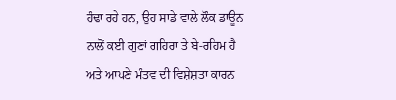ਹੰਢਾ ਰਹੇ ਹਨ, ਉਹ ਸਾਡੇ ਵਾਲੇ ਲੌਕ ਡਾਊਨ ਨਾਲੋਂ ਕਈ ਗੁਣਾਂ ਗਹਿਰਾ ਤੇ ਬੇ-ਰਹਿਮ ਹੈ ਅਤੇ ਆਪਣੇ ਮੰਤਵ ਦੀ ਵਿਸ਼ੇਸ਼ਤਾ ਕਾਰਨ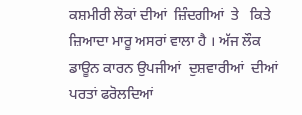ਕਸ਼ਮੀਰੀ ਲੋਕਾਂ ਦੀਆਂ  ਜ਼ਿੰਦਗੀਆਂ  ਤੇ   ਕਿਤੇ ਜ਼ਿਆਦਾ ਮਾਰੂ ਅਸਰਾਂ ਵਾਲਾ ਹੈ । ਅੱਜ ਲੌਕ ਡਾਊਨ ਕਾਰਨ ਉਪਜੀਆਂ  ਦੁਸ਼ਵਾਰੀਆਂ  ਦੀਆਂ  ਪਰਤਾਂ ਫਰੋਲਦਿਆਂ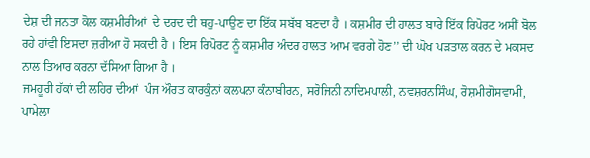ਦੇਸ਼ ਦੀ ਜਨਤਾ ਕੋਲ ਕਸ਼ਮੀਰੀਆਂ  ਦੇ ਦਰਦ ਦੀ ਥਹੁ-ਪਾਉਣ ਦਾ ਇੱਕ ਸਬੱਬ ਬਣਦਾ ਹੈ । ਕਸ਼ਮੀਰ ਦੀ ਹਾਲਤ ਬਾਰੇ ਇੱਕ ਰਿਪੋਰਟ ਅਸੀਂ ਬੋਲ ਰਹੇ ਹਾਂਵੀ ਇਸਦਾ ਜ਼ਰੀਆ ਹੋ ਸਕਦੀ ਹੈ । ਇਸ ਰਿਪੋਰਟ ਨੂੰ ਕਸ਼ਮੀਰ ਅੰਦਰ ਹਾਲਤ ਆਮ ਵਰਗੇ ਹੋਣ’’ ਦੀ ਘੋਖ ਪੜਤਾਲ ਕਰਨ ਦੇ ਮਕਸਦ ਨਾਲ ਤਿਆਰ ਕਰਨਾ ਦੱਸਿਆ ਗਿਆ ਹੈ ।
ਜਮਹੂਰੀ ਹੱਕਾਂ ਦੀ ਲਹਿਰ ਦੀਆਂ  ਪੰਜ ਔਰਤ ਕਾਰਕੁੰਨਾਂ ਕਲਪਨਾ ਕੰਨਾਬੀਰਨ, ਸਰੋਜਿਨੀ ਨਾਦਿਮਪਾਲੀ, ਨਵਸ਼ਰਨਸਿੰਘ, ਰੋਸ਼ਮੀਗੋਸਵਾਮੀ, ਪਾਮੇਲਾ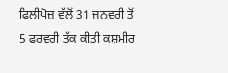ਫਿਲੀਪੋਜ਼ ਵੱਲੋਂ 31 ਜਨਵਰੀ ਤੋਂ 5 ਫਰਵਰੀ ਤੱਕ ਕੀਤੀ ਕਸ਼ਮੀਰ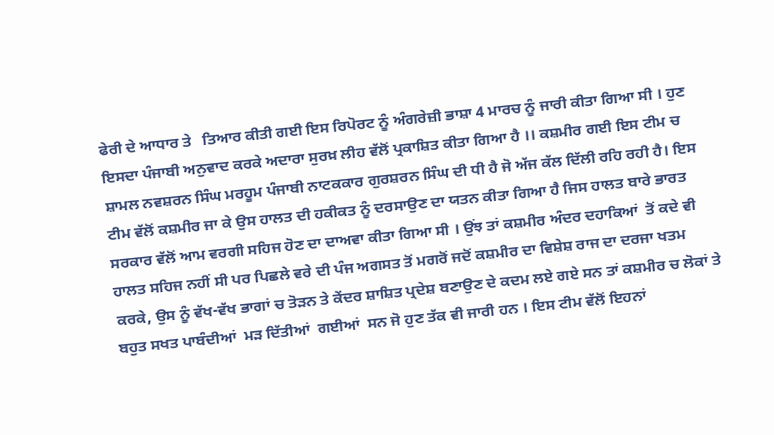ਫੇਰੀ ਦੇ ਆਧਾਰ ਤੇ   ਤਿਆਰ ਕੀਤੀ ਗਈ ਇਸ ਰਿਪੋਰਟ ਨੂੰ ਅੰਗਰੇਜ਼ੀ ਭਾਸ਼ਾ 4 ਮਾਰਚ ਨੂੰ ਜਾਰੀ ਕੀਤਾ ਗਿਆ ਸੀ । ਹੁਣ ਇਸਦਾ ਪੰਜਾਬੀ ਅਨੁਵਾਦ ਕਰਕੇ ਅਦਾਰਾ ਸੁਰਖ਼ ਲੀਹ ਵੱਲੋਂ ਪ੍ਰਕਾਸ਼ਿਤ ਕੀਤਾ ਗਿਆ ਹੈ ।। ਕਸ਼ਮੀਰ ਗਈ ਇਸ ਟੀਮ ਚ ਸ਼ਾਮਲ ਨਵਸ਼ਰਨ ਸਿੰਘ ਮਰਹੂਮ ਪੰਜਾਬੀ ਨਾਟਕਕਾਰ ਗੁਰਸ਼ਰਨ ਸਿੰਘ ਦੀ ਧੀ ਹੈ ਜੋ ਅੱਜ ਕੱਲ ਦਿੱਲੀ ਰਹਿ ਰਹੀ ਹੈ। ਇਸ ਟੀਮ ਵੱਲੋਂ ਕਸ਼ਮੀਰ ਜਾ ਕੇ ਉਸ ਹਾਲਤ ਦੀ ਹਕੀਕਤ ਨੂੰ ਦਰਸਾਉਣ ਦਾ ਯਤਨ ਕੀਤਾ ਗਿਆ ਹੈ ਜਿਸ ਹਾਲਤ ਬਾਰੇ ਭਾਰਤ ਸਰਕਾਰ ਵੱਲੋਂ ਆਮ ਵਰਗੀ ਸਹਿਜ ਹੋਣ ਦਾ ਦਾਅਵਾ ਕੀਤਾ ਗਿਆ ਸੀ । ਉਂਝ ਤਾਂ ਕਸ਼ਮੀਰ ਅੰਦਰ ਦਹਾਕਿਆਂ  ਤੋਂ ਕਦੇ ਵੀ ਹਾਲਤ ਸਹਿਜ ਨਹੀਂ ਸੀ ਪਰ ਪਿਛਲੇ ਵਰੇ ਦੀ ਪੰਜ ਅਗਸਤ ਤੋਂ ਮਗਰੋਂ ਜਦੋਂ ਕਸ਼ਮੀਰ ਦਾ ਵਿਸ਼ੇਸ਼ ਰਾਜ ਦਾ ਦਰਜਾ ਖਤਮ ਕਰਕੇ, ਉਸ ਨੂੰ ਵੱਖ-ਵੱਖ ਭਾਗਾਂ ਚ ਤੋੜਨ ਤੇ ਕੇਂਦਰ ਸ਼ਾਸ਼ਿਤ ਪ੍ਰਦੇਸ਼ ਬਣਾਉਣ ਦੇ ਕਦਮ ਲਏ ਗਏ ਸਨ ਤਾਂ ਕਸ਼ਮੀਰ ਚ ਲੋਕਾਂ ਤੇ   ਬਹੁਤ ਸਖਤ ਪਾਬੰਦੀਆਂ  ਮੜ ਦਿੱਤੀਆਂ  ਗਈਆਂ  ਸਨ ਜੋ ਹੁਣ ਤੱਕ ਵੀ ਜਾਰੀ ਹਨ । ਇਸ ਟੀਮ ਵੱਲੋਂ ਇਹਨਾਂ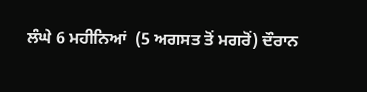ਲੰਘੇ 6 ਮਹੀਨਿਆਂ  (5 ਅਗਸਤ ਤੋਂ ਮਗਰੋਂ) ਦੌਰਾਨ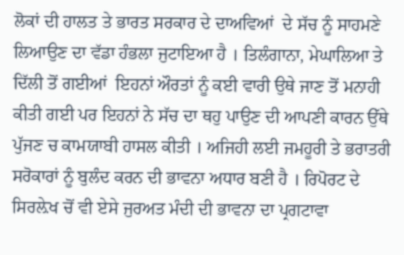ਲੋਕਾਂ ਦੀ ਹਾਲਤ ਤੇ ਭਾਰਤ ਸਰਕਾਰ ਦੇ ਦਾਅਵਿਆਂ  ਦੇ ਸੱਚ ਨੂੰ ਸਾਹਮਣੇ ਲਿਆਉਣ ਦਾ ਵੱਡਾ ਹੰਭਲਾ ਜੁਟਾਇਆ ਹੈ । ਤਿਲੰਗਾਨਾ, ਮੇਘਾਲਿਆ ਤੇ ਦਿੱਲੀ ਤੋਂ ਗਈਆਂ  ਇਹਨਾਂ ਔਰਤਾਂ ਨੂੰ ਕਈ ਵਾਰੀ ਉਥੇ ਜਾਣ ਤੋਂ ਮਨਾਹੀ ਕੀਤੀ ਗਈ ਪਰ ਇਹਨਾਂ ਨੇ ਸੱਚ ਦਾ ਥਹੁ ਪਾਉਣ ਦੀ ਆਪਣੀ ਕਾਰਨ ਉੱਥੇ ਪੁੱਜਣ ਚ ਕਾਮਯਾਬੀ ਹਾਸਲ ਕੀਤੀ । ਅਜਿਹੀ ਲਈ ਜਮਹੂਰੀ ਤੇ ਭਰਾਤਰੀ ਸਰੋਕਾਰਾਂ ਨੂੰ ਬੁਲੰਦ ਕਰਨ ਦੀ ਭਾਵਨਾ ਅਧਾਰ ਬਣੀ ਹੈ । ਰਿਪੋਰਟ ਦੇ ਸਿਰਲ਼ੇਖ ਚੋਂ ਵੀ ਏਸੇ ਜੁਰਅਤ ਮੰਦੀ ਦੀ ਭਾਵਨਾ ਦਾ ਪ੍ਰਗਟਾਵਾ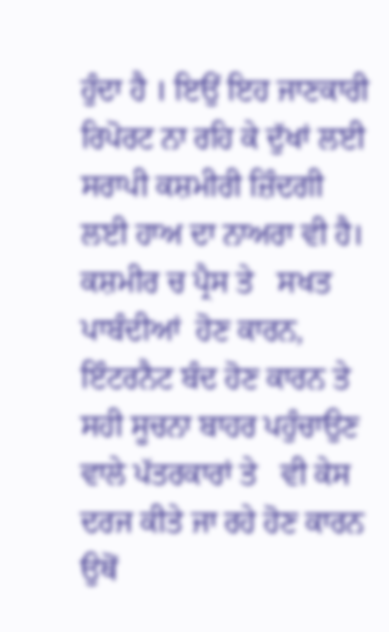ਹੁੰਦਾ ਹੈ । ਇਉਂ ਇਹ ਜਾਣਕਾਰੀ ਰਿਪੋਰਟ ਨਾ ਰਹਿ ਕੇ ਦੁੱਖਾਂ ਲਈ ਸਰਾਪੀ ਕਸ਼ਮੀਰੀ ਜ਼ਿੰਦਗੀ ਲਈ ਹਾਅ ਦਾ ਨਾਅਰਾ ਵੀ ਹੈ। ਕਸ਼ਮੀਰ ਚ ਪ੍ਰੈਸ ਤੇ   ਸਖਤ ਪਾਬੰਦੀਆਂ  ਹੋਣ ਕਾਰਨ, ਇੰਟਰਨੈਟ ਬੰਦ ਹੋਣ ਕਾਰਨ ਤੇ ਸਹੀ ਸੂਚਨਾ ਬਾਹਰ ਪਹੁੰਚਾਉਣ ਵਾਲੇ ਪੱਤਰਕਾਰਾਂ ਤੇ   ਵੀ ਕੇਸ ਦਰਜ ਕੀਤੇ ਜਾ ਰਹੇ ਹੋਣ ਕਾਰਨ ਉਥੋਂ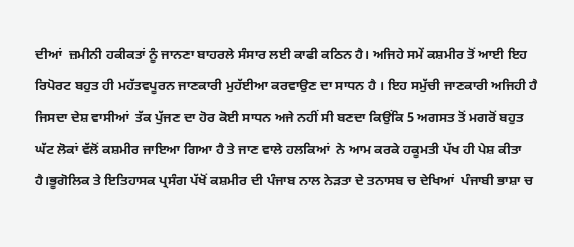ਦੀਆਂ  ਜ਼ਮੀਨੀ ਹਕੀਕਤਾਂ ਨੂੰ ਜਾਨਣਾ ਬਾਹਰਲੇ ਸੰਸਾਰ ਲਈ ਕਾਫੀ ਕਠਿਨ ਹੈ। ਅਜਿਹੇ ਸਮੇਂ ਕਸ਼ਮੀਰ ਤੋਂ ਆਈ ਇਹ ਰਿਪੋਰਟ ਬਹੁਤ ਹੀ ਮਹੱਤਵਪੂਰਨ ਜਾਣਕਾਰੀ ਮੁਹੱਈਆ ਕਰਵਾਉਣ ਦਾ ਸਾਧਨ ਹੈ । ਇਹ ਸਮੁੱਚੀ ਜਾਣਕਾਰੀ ਅਜਿਹੀ ਹੈ ਜਿਸਦਾ ਦੇਸ਼ ਵਾਸੀਆਂ  ਤੱਕ ਪੁੱਜਣ ਦਾ ਹੋਰ ਕੋਈ ਸਾਧਨ ਅਜੇ ਨਹੀਂ ਸੀ ਬਣਦਾ ਕਿਉਂਕਿ 5 ਅਗਸਤ ਤੋਂ ਮਗਰੋਂ ਬਹੁਤ ਘੱਟ ਲੋਕਾਂ ਵੱਲੋਂ ਕਸ਼ਮੀਰ ਜਾਇਆ ਗਿਆ ਹੈ ਤੇ ਜਾਣ ਵਾਲੇ ਹਲਕਿਆਂ  ਨੇ ਆਮ ਕਰਕੇ ਹਕੂਮਤੀ ਪੱਖ ਹੀ ਪੇਸ਼ ਕੀਤਾ ਹੈ।ਭੂਗੋਲਿਕ ਤੇ ਇਤਿਹਾਸਕ ਪ੍ਰਸੰਗ ਪੱਖੋਂ ਕਸ਼ਮੀਰ ਦੀ ਪੰਜਾਬ ਨਾਲ ਨੇੜਤਾ ਦੇ ਤਨਾਸਬ ਚ ਦੇਖਿਆਂ  ਪੰਜਾਬੀ ਭਾਸ਼ਾ ਚ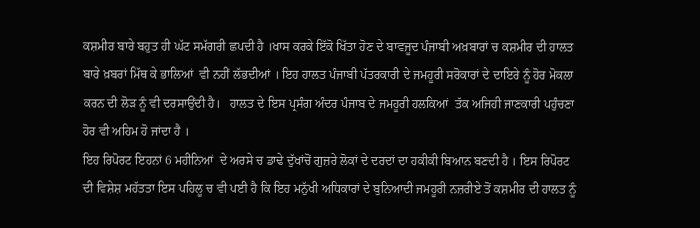ਕਸ਼ਮੀਰ ਬਾਰੇ ਬਹੁਤ ਹੀ ਘੱਟ ਸਮੱਗਰੀ ਛਪਦੀ ਹੈ ।ਖਾਸ ਕਰਕੇ ਇੱਕੋ ਖਿੱਤਾ ਹੋਣ ਦੇ ਬਾਵਜੂਦ ਪੰਜਾਬੀ ਅਖ਼ਬਾਰਾਂ ਚ ਕਸ਼ਮੀਰ ਦੀ ਹਾਲਤ ਬਾਰੇ ਖ਼ਬਰਾਂ ਮਿੱਥ ਕੇ ਭਾਲਿਆਂ  ਵੀ ਨਹੀਂ ਲੱਭਦੀਆਂ । ਇਹ ਹਾਲਤ ਪੰਜਾਬੀ ਪੱਤਰਕਾਰੀ ਦੇ ਜਮਹੂਰੀ ਸਰੋਕਾਰਾਂ ਦੇ ਦਾਇਰੇ ਨੂੰ ਹੋਰ ਮੋਕਲਾ ਕਰਨ ਦੀ ਲੋੜ ਨੂੰ ਵੀ ਦਰਸਾਉਂਦੀ ਹੈ।   ਹਾਲਤ ਦੇ ਇਸ ਪ੍ਰਸੰਗ ਅੰਦਰ ਪੰਜਾਬ ਦੇ ਜਮਹੂਰੀ ਹਲਕਿਆਂ  ਤੱਕ ਅਜਿਹੀ ਜਾਣਕਾਰੀ ਪਹੁੰਚਣਾ ਹੋਰ ਵੀ ਅਹਿਮ ਹੋ ਜਾਂਦਾ ਹੈ ।
ਇਹ ਰਿਪੋਰਟ ਇਹਨਾਂ 6 ਮਹੀਨਿਆਂ  ਦੇ ਅਰਸੇ ਚ ਡਾਢੇ ਦੁੱਖਾਂਚੋਂ ਗੁਜ਼ਰੇ ਲੋਕਾਂ ਦੇ ਦਰਦਾਂ ਦਾ ਹਕੀਕੀ ਬਿਆਨ ਬਣਦੀ ਹੈ । ਇਸ ਰਿਪੋਰਟ ਦੀ ਵਿਸ਼ੇਸ਼ ਮਹੱਤਤਾ ਇਸ ਪਹਿਲੂ ਚ ਵੀ ਪਈ ਹੈ ਕਿ ਇਹ ਮਨੁੱਖੀ ਅਧਿਕਾਰਾਂ ਦੇ ਬੁਨਿਆਦੀ ਜਮਹੂਰੀ ਨਜ਼ਰੀਏ ਤੋਂ ਕਸ਼ਮੀਰ ਦੀ ਹਾਲਤ ਨੂੰ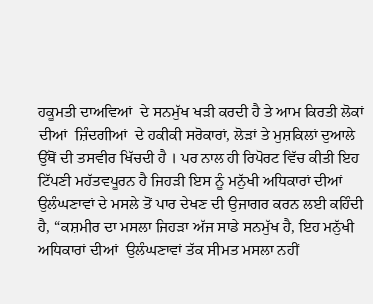ਹਕੂਮਤੀ ਦਾਅਵਿਆਂ  ਦੇ ਸਨਮੁੱਖ ਖੜੀ ਕਰਦੀ ਹੈ ਤੇ ਆਮ ਕਿਰਤੀ ਲੋਕਾਂ ਦੀਆਂ  ਜ਼ਿੰਦਗੀਆਂ  ਦੇ ਹਕੀਕੀ ਸਰੋਕਾਰਾਂ, ਲੋੜਾਂ ਤੇ ਮੁਸ਼ਕਿਲਾਂ ਦੁਆਲੇ ਉੱਥੋਂ ਦੀ ਤਸਵੀਰ ਖਿੱਚਦੀ ਹੈ । ਪਰ ਨਾਲ ਹੀ ਰਿਪੋਰਟ ਵਿੱਚ ਕੀਤੀ ਇਹ ਟਿੱਪਣੀ ਮਹੱਤਵਪੂਰਨ ਹੈ ਜਿਹੜੀ ਇਸ ਨੂੰ ਮਨੁੱਖੀ ਅਧਿਕਾਰਾਂ ਦੀਆਂ  ਉਲੰਘਣਾਵਾਂ ਦੇ ਮਸਲੇ ਤੋਂ ਪਾਰ ਦੇਖਣ ਦੀ ਉਜਾਗਰ ਕਰਨ ਲਈ ਕਹਿੰਦੀ ਹੈ, “ਕਸ਼ਮੀਰ ਦਾ ਮਸਲਾ ਜਿਹੜਾ ਅੱਜ ਸਾਡੇ ਸਨਮੁੱਖ ਹੈ, ਇਹ ਮਨੁੱਖੀ ਅਧਿਕਾਰਾਂ ਦੀਆਂ  ਉਲੰਘਣਾਵਾਂ ਤੱਕ ਸੀਮਤ ਮਸਲਾ ਨਹੀਂ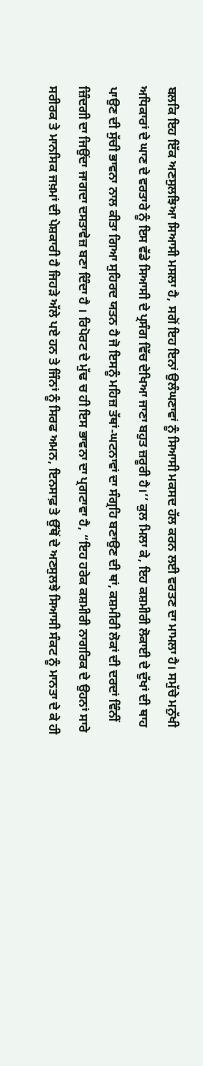ਬਲਕਿ ਇਹ ਇੱਕ ਅਣਸੁਲਝਿਆ ਸਿਆਸੀ ਮਸਲਾ ਹੈ, ਸਗੋਂ ਇਹ ਇਨਾਂ ਉਲੰਘਣਾਵਾਂ ਨੂੰ ਸਿਆਸੀ ਮਕਸਦ ਹੱਲ ਕਰਨ ਲਈ ਵਰਤਣ ਦਾ ਮਾਮਲਾ ਹੈ। ਸਮੁੱਚੇ ਮਨੁੱਖੀ ਅਧਿਕਾਰਾਂ ਦੇ ਘਾਣ ਦੇ ਵਰਤਾਰੇ ਨੂੰ ਇਸ ਵੱਡੇ ਸਿਆਸੀ ਦੇ ਪ੍ਰਸੰਗ ਵਿੱਚ ਦੇਖਿਆ ਜਾਣਾ ਬਹੁਤ ਜ਼ਰੂਰੀ ਹੈ।’’ ਕੁਲ ਮਿਲਾ ਕੇ, ਇਹ ਕਸ਼ਮੀਰੀ ਲੋਕਾਈ ਦੇ ਦੁੱਖਾਂ ਦੀ ਥਾਹ ਪਾਉਣ ਦੀ ਸੁੱਚੀ ਭਾਵਨਾ ਨਾਲ ਕੀਤਾ ਗਿਆ ਸੁਹਿਰਦ ਯਤਨ ਹੈ ਜੋ ਇਸਨੂੰ ਮਹਿਜ਼ ਤੱਥਾਂ-ਘਟਨਾਵਾਂ ਦਾ ਸੰਗ੍ਰਹਿ ਬਣਾਉਣ ਦੀ ਥਾਂ, ਕਸ਼ਮੀਰੀ ਲੋਕਾਂ ਦੀ ਦਰਦਾਂ ਵਿੰਨੀਂ ਜ਼ਿੰਦਗੀ ਦਾ ਜਿਉਂਦਾ ਜਾਗਦਾ ਦਸਤਾਵੇਜ਼ ਬਣਾ ਦਿੰਦਾ ਹੈ । ਰਿਪੋਰਟ ਦੇ ਮੁੱਢ ਚ ਹੀ ਇਸ ਭਾਵਨਾ ਦਾ ਪ੍ਰਗਟਾਵਾ ਹੈ, “ਇਹ ਹਰੇਕ ਕਸ਼ਮੀਰੀ ਨਾਗਰਿਕ ਦੇ ਉਹਨਾਂ ਸਾਰੇ ਸਰੀਰਕ ਤੇ ਮਾਨਸਿਕ ਜਖ਼ਮਾਂ ਦੀ ਪੇਸ਼ਕਾਰੀ ਹੈ ਜਿਹੜੇ ਅੱਲੇ ਪਏ ਹਨ ਤੇ ਜਿੰਨਾਂ ਨੂੰ ਸਿਰਫ ਅਮਨ, ਇਨਸਾਫ਼ ਤੇ ਉੱਥੋਂ ਦੇ ਅਣਸੁਲਝੇ ਸਿਆਸੀ ਸੰਕਟ ਨੂੰ ਮਾਨਤਾ ਦੇ ਕੇ ਹੀ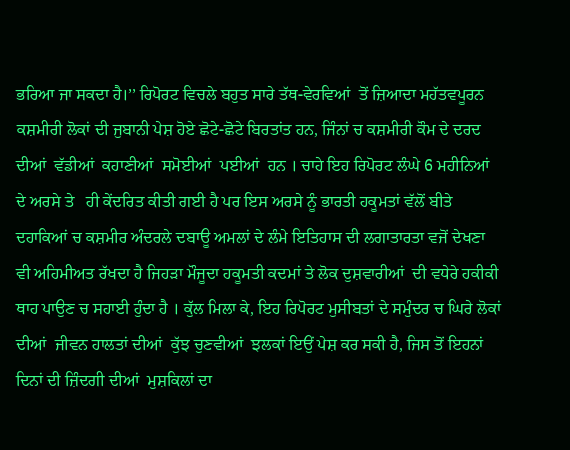ਭਰਿਆ ਜਾ ਸਕਦਾ ਹੈ।’’ ਰਿਪੋਰਟ ਵਿਚਲੇ ਬਹੁਤ ਸਾਰੇ ਤੱਥ-ਵੇਰਵਿਆਂ  ਤੋਂ ਜ਼ਿਆਦਾ ਮਹੱਤਵਪੂਰਨ ਕਸ਼ਮੀਰੀ ਲੋਕਾਂ ਦੀ ਜੁਬਾਨੀ ਪੇਸ਼ ਹੋਏ ਛੋਟੇ-ਛੋਟੇ ਬਿਰਤਾਂਤ ਹਨ, ਜਿੰਨਾਂ ਚ ਕਸ਼ਮੀਰੀ ਕੌਮ ਦੇ ਦਰਦ ਦੀਆਂ  ਵੱਡੀਆਂ  ਕਹਾਣੀਆਂ  ਸਮੋਈਆਂ  ਪਈਆਂ  ਹਨ । ਚਾਹੇ ਇਹ ਰਿਪੋਰਟ ਲੰਘੇ 6 ਮਹੀਨਿਆਂ  ਦੇ ਅਰਸੇ ਤੇ   ਹੀ ਕੇਂਦਰਿਤ ਕੀਤੀ ਗਈ ਹੈ ਪਰ ਇਸ ਅਰਸੇ ਨੂੰ ਭਾਰਤੀ ਹਕੂਮਤਾਂ ਵੱਲੋਂ ਬੀਤੇ ਦਹਾਕਿਆਂ ਚ ਕਸ਼ਮੀਰ ਅੰਦਰਲੇ ਦਬਾਊ ਅਮਲਾਂ ਦੇ ਲੰਮੇ ਇਤਿਹਾਸ ਦੀ ਲਗਾਤਾਰਤਾ ਵਜੋਂ ਦੇਖਣਾ ਵੀ ਅਹਿਮੀਅਤ ਰੱਖਦਾ ਹੈ ਜਿਹੜਾ ਮੌਜੂਦਾ ਹਕੂਮਤੀ ਕਦਮਾਂ ਤੇ ਲੋਕ ਦੁਸ਼ਵਾਰੀਆਂ  ਦੀ ਵਧੇਰੇ ਹਕੀਕੀ ਥਾਹ ਪਾਉਣ ਚ ਸਹਾਈ ਹੁੰਦਾ ਹੈ । ਕੁੱਲ ਮਿਲਾ ਕੇ, ਇਹ ਰਿਪੋਰਟ ਮੁਸੀਬਤਾਂ ਦੇ ਸਮੁੰਦਰ ਚ ਘਿਰੇ ਲੋਕਾਂ ਦੀਆਂ  ਜੀਵਨ ਹਾਲਤਾਂ ਦੀਆਂ  ਕੁੱਝ ਚੁਣਵੀਆਂ  ਝਲਕਾਂ ਇਉਂ ਪੇਸ਼ ਕਰ ਸਕੀ ਹੈ, ਜਿਸ ਤੋਂ ਇਹਨਾਂ ਦਿਨਾਂ ਦੀ ਜ਼ਿੰਦਗੀ ਦੀਆਂ  ਮੁਸ਼ਕਿਲਾਂ ਦਾ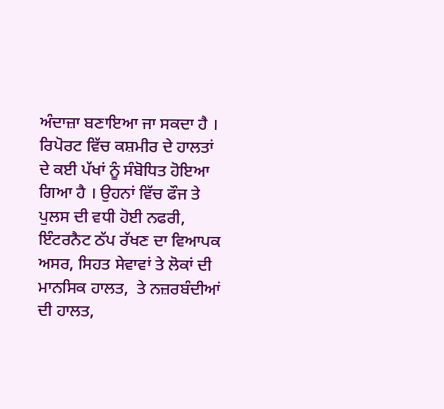ਅੰਦਾਜ਼ਾ ਬਣਾਇਆ ਜਾ ਸਕਦਾ ਹੈ ।
ਰਿਪੋਰਟ ਵਿੱਚ ਕਸ਼ਮੀਰ ਦੇ ਹਾਲਤਾਂ ਦੇ ਕਈ ਪੱਖਾਂ ਨੂੰ ਸੰਬੋਧਿਤ ਹੋਇਆ ਗਿਆ ਹੈ । ਉਹਨਾਂ ਵਿੱਚ ਫੌਜ ਤੇ ਪੁਲਸ ਦੀ ਵਧੀ ਹੋਈ ਨਫਰੀ, ਇੰਟਰਨੈਟ ਠੱਪ ਰੱਖਣ ਦਾ ਵਿਆਪਕ ਅਸਰ, ਸਿਹਤ ਸੇਵਾਵਾਂ ਤੇ ਲੋਕਾਂ ਦੀ ਮਾਨਸਿਕ ਹਾਲਤ,  ਤੇ ਨਜ਼ਰਬੰਦੀਆਂ  ਦੀ ਹਾਲਤ,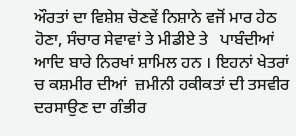ਔਰਤਾਂ ਦਾ ਵਿਸ਼ੇਸ਼ ਚੋਣਵੇਂ ਨਿਸ਼ਾਨੇ ਵਜੋਂ ਮਾਰ ਹੇਠ ਹੋਣਾ, ਸੰਚਾਰ ਸੇਵਾਵਾਂ ਤੇ ਮੀਡੀਏ ਤੇ   ਪਾਬੰਦੀਆਂ  ਆਦਿ ਬਾਰੇ ਨਿਰਖਾਂ ਸ਼ਾਮਿਲ ਹਨ । ਇਹਨਾਂ ਖੇਤਰਾਂ ਚ ਕਸ਼ਮੀਰ ਦੀਆਂ  ਜ਼ਮੀਨੀ ਹਕੀਕਤਾਂ ਦੀ ਤਸਵੀਰ ਦਰਸਾਉਣ ਦਾ ਗੰਭੀਰ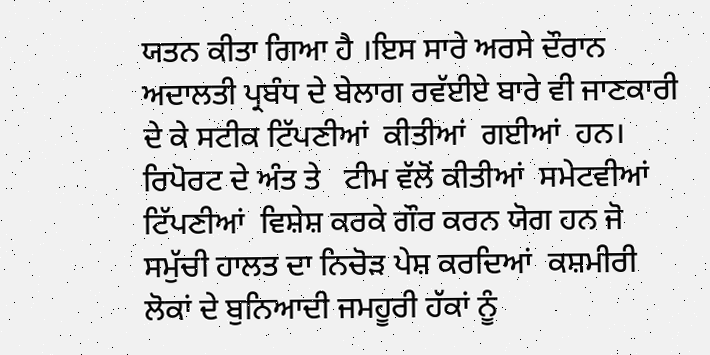ਯਤਨ ਕੀਤਾ ਗਿਆ ਹੈ ।ਇਸ ਸਾਰੇ ਅਰਸੇ ਦੌਰਾਨ ਅਦਾਲਤੀ ਪ੍ਰਬੰਧ ਦੇ ਬੇਲਾਗ ਰਵੱਈਏ ਬਾਰੇ ਵੀ ਜਾਣਕਾਰੀ ਦੇ ਕੇ ਸਟੀਕ ਟਿੱਪਣੀਆਂ  ਕੀਤੀਆਂ  ਗਈਆਂ  ਹਨ। ਰਿਪੋਰਟ ਦੇ ਅੰਤ ਤੇ   ਟੀਮ ਵੱਲੋਂ ਕੀਤੀਆਂ  ਸਮੇਟਵੀਆਂ  ਟਿੱਪਣੀਆਂ  ਵਿਸ਼ੇਸ਼ ਕਰਕੇ ਗੌਰ ਕਰਨ ਯੋਗ ਹਨ ਜੋ ਸਮੁੱਚੀ ਹਾਲਤ ਦਾ ਨਿਚੋੜ ਪੇਸ਼ ਕਰਦਿਆਂ  ਕਸ਼ਮੀਰੀ ਲੋਕਾਂ ਦੇ ਬੁਨਿਆਦੀ ਜਮਹੂਰੀ ਹੱਕਾਂ ਨੂੰ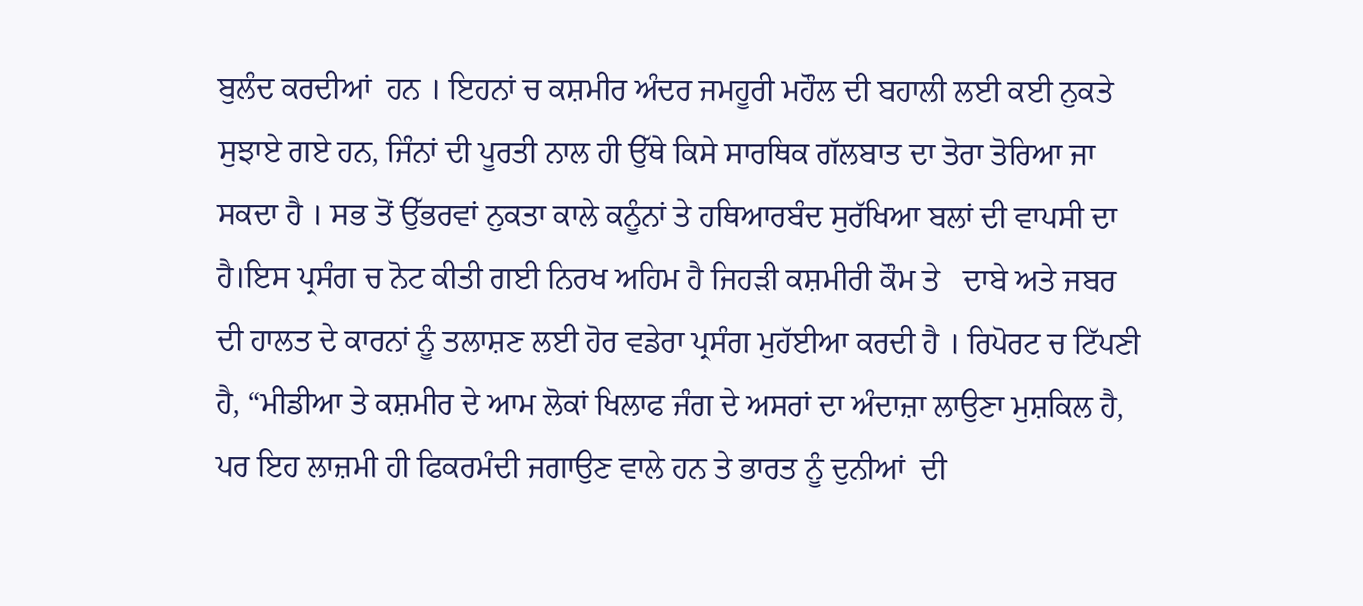ਬੁਲੰਦ ਕਰਦੀਆਂ  ਹਨ । ਇਹਨਾਂ ਚ ਕਸ਼ਮੀਰ ਅੰਦਰ ਜਮਹੂਰੀ ਮਹੌਲ ਦੀ ਬਹਾਲੀ ਲਈ ਕਈ ਨੁਕਤੇ ਸੁਝਾਏ ਗਏ ਹਨ, ਜਿੰਨਾਂ ਦੀ ਪੂਰਤੀ ਨਾਲ ਹੀ ਉੱਥੇ ਕਿਸੇ ਸਾਰਥਿਕ ਗੱਲਬਾਤ ਦਾ ਤੋਰਾ ਤੋਰਿਆ ਜਾ ਸਕਦਾ ਹੈ । ਸਭ ਤੋਂ ਉੱਭਰਵਾਂ ਨੁਕਤਾ ਕਾਲੇ ਕਨੂੰਨਾਂ ਤੇ ਹਥਿਆਰਬੰਦ ਸੁਰੱਖਿਆ ਬਲਾਂ ਦੀ ਵਾਪਸੀ ਦਾ ਹੈ।ਇਸ ਪ੍ਰਸੰਗ ਚ ਨੋਟ ਕੀਤੀ ਗਈ ਨਿਰਖ ਅਹਿਮ ਹੈ ਜਿਹੜੀ ਕਸ਼ਮੀਰੀ ਕੌਮ ਤੇ   ਦਾਬੇ ਅਤੇ ਜਬਰ ਦੀ ਹਾਲਤ ਦੇ ਕਾਰਨਾਂ ਨੂੰ ਤਲਾਸ਼ਣ ਲਈ ਹੋਰ ਵਡੇਰਾ ਪ੍ਰਸੰਗ ਮੁਹੱਈਆ ਕਰਦੀ ਹੈ । ਰਿਪੋਰਟ ਚ ਟਿੱਪਣੀ ਹੈ, “ਮੀਡੀਆ ਤੇ ਕਸ਼ਮੀਰ ਦੇ ਆਮ ਲੋਕਾਂ ਖਿਲਾਫ ਜੰਗ ਦੇ ਅਸਰਾਂ ਦਾ ਅੰਦਾਜ਼ਾ ਲਾਉਣਾ ਮੁਸ਼ਕਿਲ ਹੈ, ਪਰ ਇਹ ਲਾਜ਼ਮੀ ਹੀ ਫਿਕਰਮੰਦੀ ਜਗਾਉਣ ਵਾਲੇ ਹਨ ਤੇ ਭਾਰਤ ਨੂੰ ਦੁਨੀਆਂ  ਦੀ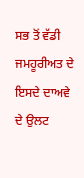ਸਭ ਤੋਂ ਵੱਡੀ ਜਮਹੂਰੀਅਤ ਦੇ ਇਸਦੇ ਦਾਅਵੇ ਦੇ ਉਲਟ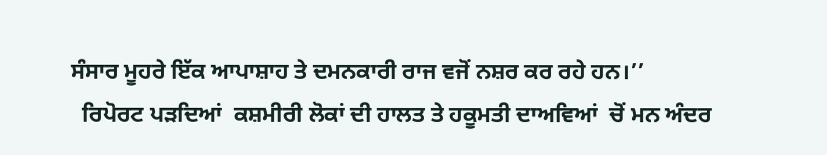ਸੰਸਾਰ ਮੂਹਰੇ ਇੱਕ ਆਪਾਸ਼ਾਹ ਤੇ ਦਮਨਕਾਰੀ ਰਾਜ ਵਜੋਂ ਨਸ਼ਰ ਕਰ ਰਹੇ ਹਨ।’’
  ਰਿਪੋਰਟ ਪੜਦਿਆਂ  ਕਸ਼ਮੀਰੀ ਲੋਕਾਂ ਦੀ ਹਾਲਤ ਤੇ ਹਕੂਮਤੀ ਦਾਅਵਿਆਂ  ਚੋਂ ਮਨ ਅੰਦਰ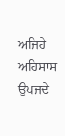ਅਜਿਹੇ ਅਹਿਸਾਸ ਉਪਜਦੇ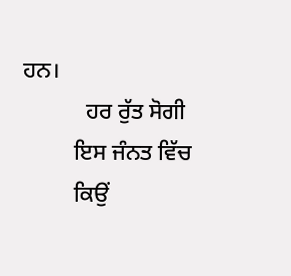ਹਨ।
           ਹਰ ਰੁੱਤ ਸੋਗੀ
         ਇਸ ਜੰਨਤ ਵਿੱਚ
         ਕਿਉਂ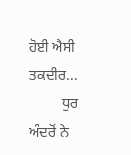ਹੋਈ ਐਸੀ ਤਕਦੀਰ...
         ਧੁਰ ਅੰਦਰੋਂ ਨੇ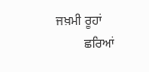ਜਖ਼ਮੀ ਰੂਹਾਂ
         ਛਰਿਆਂ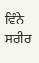ਵਿੰਨੇ ਸਰੀਰ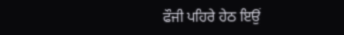ਫੌਜੀ ਪਹਿਰੇ ਹੇਠ ਇਉਂ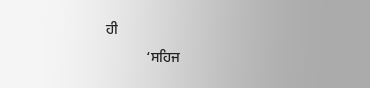ਹੀ
           ‘ਸਹਿਜ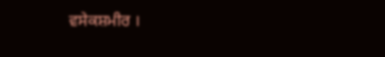ਵਸੇਕਸ਼ਮੀਰ ।